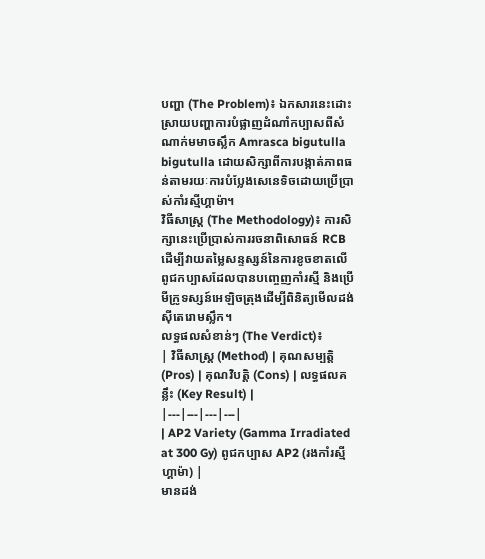បញ្ហា (The Problem)៖ ឯកសារនេះដោះស្រាយបញ្ហាការបំផ្លាញដំណាំកប្បាសពីសំណាក់មមាចស្លឹក Amrasca bigutulla bigutulla ដោយសិក្សាពីការបង្កាត់ភាពធន់តាមរយៈការបំប្លែងសេនេទិចដោយប្រើប្រាស់កាំរស្មីហ្គាម៉ា។
វិធីសាស្ត្រ (The Methodology)៖ ការសិក្សានេះប្រើប្រាស់ការរចនាពិសោធន៍ RCB ដើម្បីវាយតម្លៃសន្ទស្សន៍នៃការខូចខាតលើពូជកប្បាសដែលបានបញ្ចេញកាំរស្មី និងប្រើមីក្រូទស្សន៍អេឡិចត្រុងដើម្បីពិនិត្យមើលដង់ស៊ីតេរោមស្លឹក។
លទ្ធផលសំខាន់ៗ (The Verdict)៖
| វិធីសាស្ត្រ (Method) | គុណសម្បត្តិ (Pros) | គុណវិបត្តិ (Cons) | លទ្ធផលគន្លឹះ (Key Result) |
|---|---|---|---|
| AP2 Variety (Gamma Irradiated at 300 Gy) ពូជកប្បាស AP2 (រងកាំរស្មីហ្គាម៉ា) |
មានដង់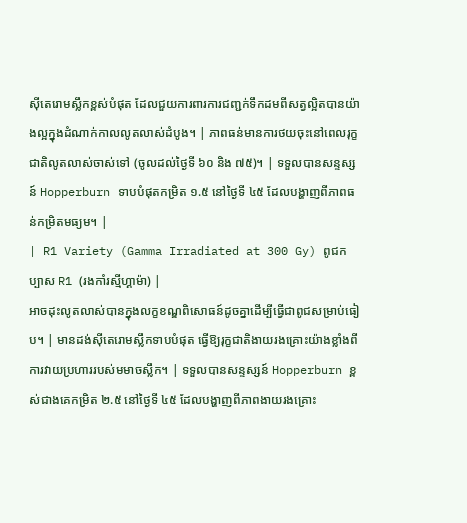ស៊ីតេរោមស្លឹកខ្ពស់បំផុត ដែលជួយការពារការជញ្ជក់ទឹកដមពីសត្វល្អិតបានយ៉ាងល្អក្នុងដំណាក់កាលលូតលាស់ដំបូង។ | ភាពធន់មានការថយចុះនៅពេលរុក្ខជាតិលូតលាស់ចាស់ទៅ (ចូលដល់ថ្ងៃទី ៦០ និង ៧៥)។ | ទទួលបានសន្ទស្សន៍ Hopperburn ទាបបំផុតកម្រិត ១.៥ នៅថ្ងៃទី ៤៥ ដែលបង្ហាញពីភាពធន់កម្រិតមធ្យម។ |
| R1 Variety (Gamma Irradiated at 300 Gy) ពូជកប្បាស R1 (រងកាំរស្មីហ្គាម៉ា) |
អាចដុះលូតលាស់បានក្នុងលក្ខខណ្ឌពិសោធន៍ដូចគ្នាដើម្បីធ្វើជាពូជសម្រាប់ធៀប។ | មានដង់ស៊ីតេរោមស្លឹកទាបបំផុត ធ្វើឱ្យរុក្ខជាតិងាយរងគ្រោះយ៉ាងខ្លាំងពីការវាយប្រហាររបស់មមាចស្លឹក។ | ទទួលបានសន្ទស្សន៍ Hopperburn ខ្ពស់ជាងគេកម្រិត ២.៥ នៅថ្ងៃទី ៤៥ ដែលបង្ហាញពីភាពងាយរងគ្រោះ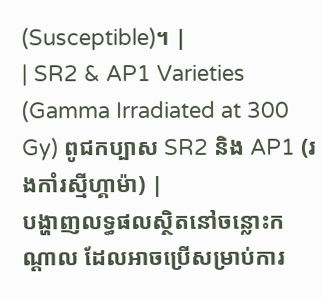(Susceptible)។ |
| SR2 & AP1 Varieties (Gamma Irradiated at 300 Gy) ពូជកប្បាស SR2 និង AP1 (រងកាំរស្មីហ្គាម៉ា) |
បង្ហាញលទ្ធផលស្ថិតនៅចន្លោះកណ្តាល ដែលអាចប្រើសម្រាប់ការ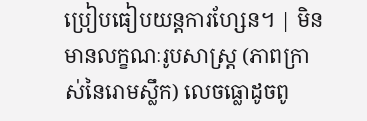ប្រៀបធៀបយន្តការហ្សែន។ | មិនមានលក្ខណៈរូបសាស្ត្រ (ភាពក្រាស់នៃរោមស្លឹក) លេចធ្លោដូចពូ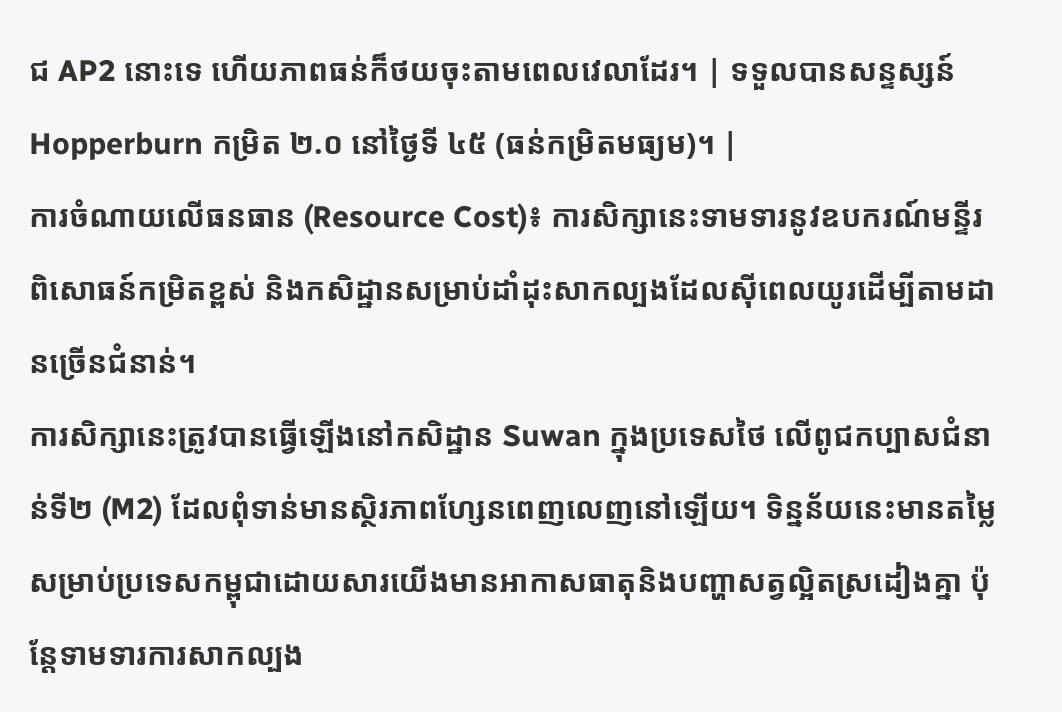ជ AP2 នោះទេ ហើយភាពធន់ក៏ថយចុះតាមពេលវេលាដែរ។ | ទទួលបានសន្ទស្សន៍ Hopperburn កម្រិត ២.០ នៅថ្ងៃទី ៤៥ (ធន់កម្រិតមធ្យម)។ |
ការចំណាយលើធនធាន (Resource Cost)៖ ការសិក្សានេះទាមទារនូវឧបករណ៍មន្ទីរពិសោធន៍កម្រិតខ្ពស់ និងកសិដ្ឋានសម្រាប់ដាំដុះសាកល្បងដែលស៊ីពេលយូរដើម្បីតាមដានច្រើនជំនាន់។
ការសិក្សានេះត្រូវបានធ្វើឡើងនៅកសិដ្ឋាន Suwan ក្នុងប្រទេសថៃ លើពូជកប្បាសជំនាន់ទី២ (M2) ដែលពុំទាន់មានស្ថិរភាពហ្សែនពេញលេញនៅឡើយ។ ទិន្នន័យនេះមានតម្លៃសម្រាប់ប្រទេសកម្ពុជាដោយសារយើងមានអាកាសធាតុនិងបញ្ហាសត្វល្អិតស្រដៀងគ្នា ប៉ុន្តែទាមទារការសាកល្បង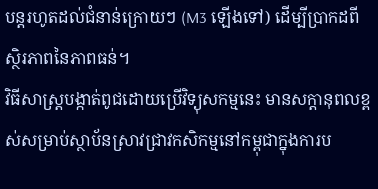បន្តរហូតដល់ជំនាន់ក្រោយៗ (M3 ឡើងទៅ) ដើម្បីប្រាកដពីស្ថិរភាពនៃភាពធន់។
វិធីសាស្ត្របង្កាត់ពូជដោយប្រើវិទ្យុសកម្មនេះ មានសក្តានុពលខ្ពស់សម្រាប់ស្ថាប័នស្រាវជ្រាវកសិកម្មនៅកម្ពុជាក្នុងការប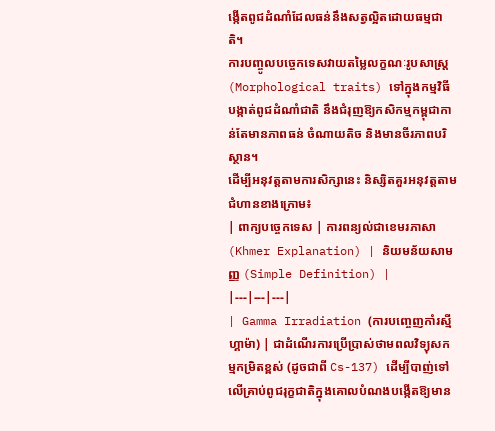ង្កើតពូជដំណាំដែលធន់នឹងសត្វល្អិតដោយធម្មជាតិ។
ការបញ្ចូលបច្ចេកទេសវាយតម្លៃលក្ខណៈរូបសាស្ត្រ (Morphological traits) ទៅក្នុងកម្មវិធីបង្កាត់ពូជដំណាំជាតិ នឹងជំរុញឱ្យកសិកម្មកម្ពុជាកាន់តែមានភាពធន់ ចំណាយតិច និងមានចីរភាពបរិស្ថាន។
ដើម្បីអនុវត្តតាមការសិក្សានេះ និស្សិតគួរអនុវត្តតាមជំហានខាងក្រោម៖
| ពាក្យបច្ចេកទេស | ការពន្យល់ជាខេមរភាសា (Khmer Explanation) | និយមន័យសាមញ្ញ (Simple Definition) |
|---|---|---|
| Gamma Irradiation (ការបញ្ចេញកាំរស្មីហ្គាម៉ា) | ជាដំណើរការប្រើប្រាស់ថាមពលវិទ្យុសកម្មកម្រិតខ្ពស់ (ដូចជាពី Cs-137) ដើម្បីបាញ់ទៅលើគ្រាប់ពូជរុក្ខជាតិក្នុងគោលបំណងបង្កើតឱ្យមាន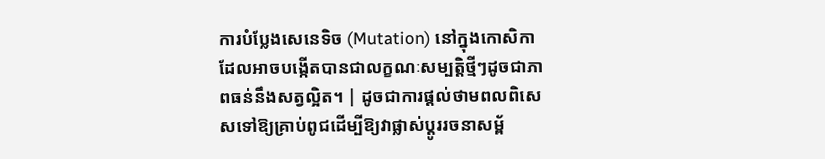ការបំប្លែងសេនេទិច (Mutation) នៅក្នុងកោសិកា ដែលអាចបង្កើតបានជាលក្ខណៈសម្បត្តិថ្មីៗដូចជាភាពធន់នឹងសត្វល្អិត។ | ដូចជាការផ្តល់ថាមពលពិសេសទៅឱ្យគ្រាប់ពូជដើម្បីឱ្យវាផ្លាស់ប្តូររចនាសម្ព័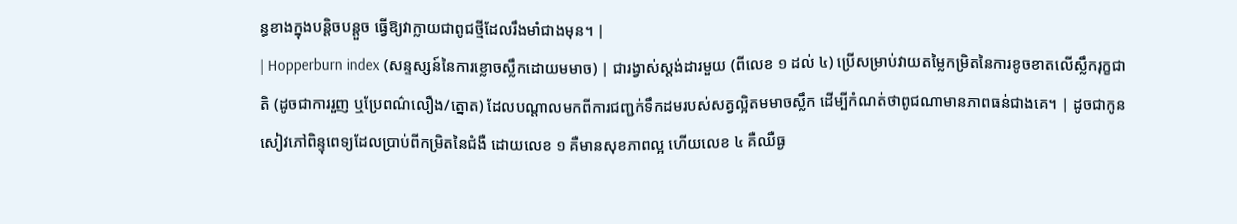ន្ធខាងក្នុងបន្តិចបន្តួច ធ្វើឱ្យវាក្លាយជាពូជថ្មីដែលរឹងមាំជាងមុន។ |
| Hopperburn index (សន្ទស្សន៍នៃការខ្លោចស្លឹកដោយមមាច) | ជារង្វាស់ស្តង់ដារមួយ (ពីលេខ ១ ដល់ ៤) ប្រើសម្រាប់វាយតម្លៃកម្រិតនៃការខូចខាតលើស្លឹករុក្ខជាតិ (ដូចជាការរួញ ឬប្រែពណ៌លឿង/ត្នោត) ដែលបណ្តាលមកពីការជញ្ជក់ទឹកដមរបស់សត្វល្អិតមមាចស្លឹក ដើម្បីកំណត់ថាពូជណាមានភាពធន់ជាងគេ។ | ដូចជាកូនសៀវភៅពិន្ទុពេទ្យដែលប្រាប់ពីកម្រិតនៃជំងឺ ដោយលេខ ១ គឺមានសុខភាពល្អ ហើយលេខ ៤ គឺឈឺធ្ង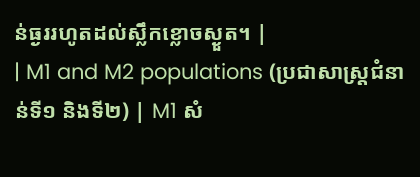ន់ធ្ងររហូតដល់ស្លឹកខ្លោចស្ងួត។ |
| M1 and M2 populations (ប្រជាសាស្ត្រជំនាន់ទី១ និងទី២) | M1 សំ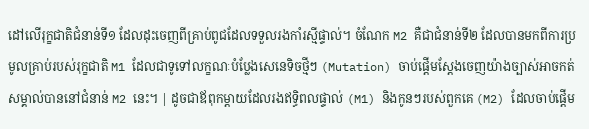ដៅលើរុក្ខជាតិជំនាន់ទី១ ដែលដុះចេញពីគ្រាប់ពូជដែលទទួលរងកាំរស្មីផ្ទាល់។ ចំណែក M2 គឺជាជំនាន់ទី២ ដែលបានមកពីការប្រមូលគ្រាប់របស់រុក្ខជាតិ M1 ដែលជាទូទៅលក្ខណៈបំប្លែងសេនេទិចថ្មីៗ (Mutation) ចាប់ផ្តើមស្តែងចេញយ៉ាងច្បាស់អាចកត់សម្គាល់បាននៅជំនាន់ M2 នេះ។ | ដូចជាឪពុកម្តាយដែលរងឥទ្ធិពលផ្ទាល់ (M1) និងកូនៗរបស់ពួកគេ (M2) ដែលចាប់ផ្តើម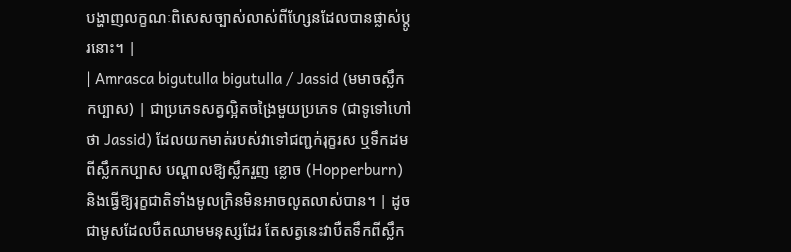បង្ហាញលក្ខណៈពិសេសច្បាស់លាស់ពីហ្សែនដែលបានផ្លាស់ប្តូរនោះ។ |
| Amrasca bigutulla bigutulla / Jassid (មមាចស្លឹកកប្បាស) | ជាប្រភេទសត្វល្អិតចង្រៃមួយប្រភេទ (ជាទូទៅហៅថា Jassid) ដែលយកមាត់របស់វាទៅជញ្ជក់រុក្ខរស ឬទឹកដមពីស្លឹកកប្បាស បណ្តាលឱ្យស្លឹករួញ ខ្លោច (Hopperburn) និងធ្វើឱ្យរុក្ខជាតិទាំងមូលក្រិនមិនអាចលូតលាស់បាន។ | ដូចជាមូសដែលបឺតឈាមមនុស្សដែរ តែសត្វនេះវាបឺតទឹកពីស្លឹក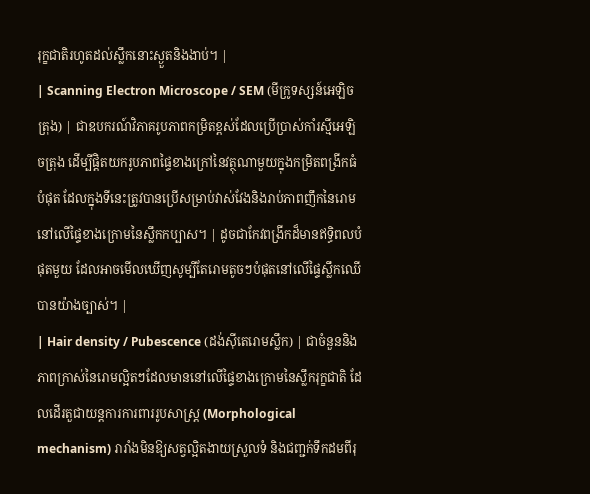រុក្ខជាតិរហូតដល់ស្លឹកនោះស្ងួតនិងងាប់។ |
| Scanning Electron Microscope / SEM (មីក្រូទស្សន៍អេឡិចត្រុង) | ជាឧបករណ៍វិភាគរូបភាពកម្រិតខ្ពស់ដែលប្រើប្រាស់កាំរស្មីអេឡិចត្រុង ដើម្បីផ្តិតយករូបភាពផ្ទៃខាងក្រៅនៃវត្ថុណាមួយក្នុងកម្រិតពង្រីកធំបំផុត ដែលក្នុងទីនេះត្រូវបានប្រើសម្រាប់វាស់វែងនិងរាប់ភាពញឹកនៃរោមនៅលើផ្ទៃខាងក្រោមនៃស្លឹកកប្បាស។ | ដូចជាកែវពង្រីកដ៏មានឥទ្ធិពលបំផុតមួយ ដែលអាចមើលឃើញសូម្បីតែរោមតូចៗបំផុតនៅលើផ្ទៃស្លឹកឈើបានយ៉ាងច្បាស់។ |
| Hair density / Pubescence (ដង់ស៊ីតេរោមស្លឹក) | ជាចំនួននិងភាពក្រាស់នៃរោមល្អិតៗដែលមាននៅលើផ្ទៃខាងក្រោមនៃស្លឹករុក្ខជាតិ ដែលដើរតួជាយន្តការការពាររូបសាស្ត្រ (Morphological mechanism) រារាំងមិនឱ្យសត្វល្អិតងាយស្រួលទំ និងជញ្ជក់ទឹកដមពីរុ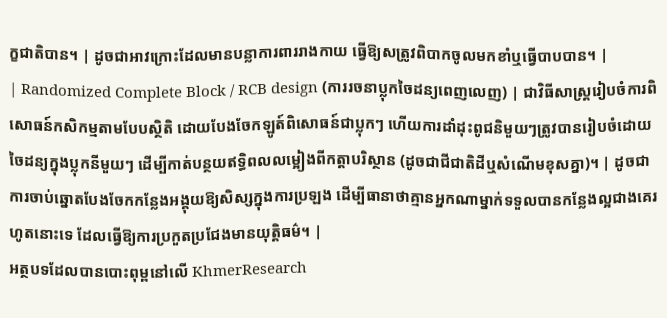ក្ខជាតិបាន។ | ដូចជាអាវក្រោះដែលមានបន្លាការពាររាងកាយ ធ្វើឱ្យសត្រូវពិបាកចូលមកខាំឬធ្វើបាបបាន។ |
| Randomized Complete Block / RCB design (ការរចនាប្លុកចៃដន្យពេញលេញ) | ជាវិធីសាស្ត្ររៀបចំការពិសោធន៍កសិកម្មតាមបែបស្ថិតិ ដោយបែងចែកឡូត៍ពិសោធន៍ជាប្លុកៗ ហើយការដាំដុះពូជនិមួយៗត្រូវបានរៀបចំដោយចៃដន្យក្នុងប្លុកនីមួយៗ ដើម្បីកាត់បន្ថយឥទ្ធិពលលម្អៀងពីកត្តាបរិស្ថាន (ដូចជាជីជាតិដីឬសំណើមខុសគ្នា)។ | ដូចជាការចាប់ឆ្នោតបែងចែកកន្លែងអង្គុយឱ្យសិស្សក្នុងការប្រឡង ដើម្បីធានាថាគ្មានអ្នកណាម្នាក់ទទួលបានកន្លែងល្អជាងគេរហូតនោះទេ ដែលធ្វើឱ្យការប្រកួតប្រជែងមានយុត្តិធម៌។ |
អត្ថបទដែលបានបោះពុម្ពនៅលើ KhmerResearch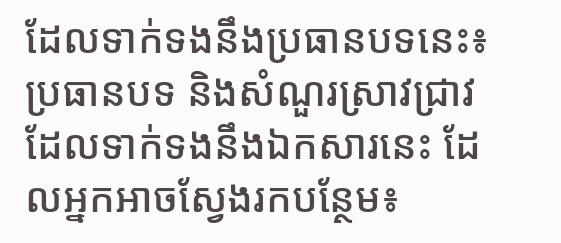ដែលទាក់ទងនឹងប្រធានបទនេះ៖
ប្រធានបទ និងសំណួរស្រាវជ្រាវដែលទាក់ទងនឹងឯកសារនេះ ដែលអ្នកអាចស្វែងរកបន្ថែម៖